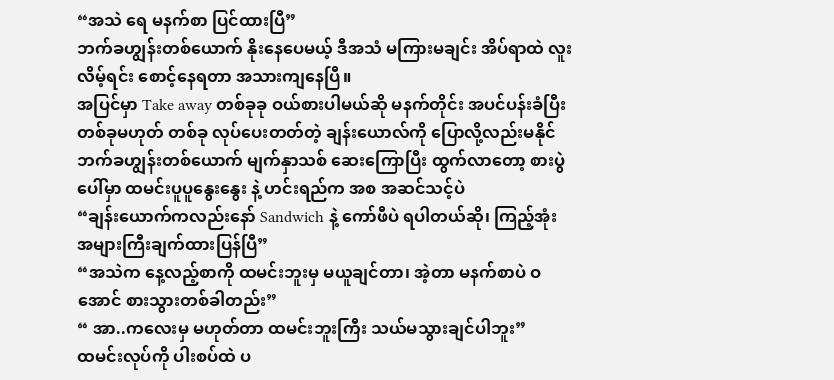“အသဲ ရေ မနက်စာ ပြင်ထားပြီ”
ဘက်ခဟျွန်းတစ်ယောက် နိုးနေပေမယ့် ဒီအသံ မကြားမချင်း အိပ်ရာထဲ လူးလိမ့်ရင်း စောင့်နေရတာ အသားကျနေပြီ။
အပြင်မှာ Take away တစ်ခုခု ဝယ်စားပါမယ်ဆို မနက်တိုင်း အပင်ပန်းခံပြီး တစ်ခုမဟုတ် တစ်ခု လုပ်ပေးတတ်တဲ့ ချန်းယောလ်ကို ပြောလို့လည်းမနိုင်
ဘက်ခဟျွန်းတစ်ယောက် မျက်နှာသစ် ဆေးကြောပြီး ထွက်လာတော့ စားပွဲပေါ်မှာ ထမင်းပူပူနွေးနွေး နဲ့ ဟင်းရည်က အစ အဆင်သင့်ပဲ
“ချန်းယောက်ကလည်းနော် Sandwich နဲ့ ကော်ဖီပဲ ရပါတယ်ဆို၊ ကြည့်အုံး အများကြီးချက်ထားပြန်ပြီ”
“အသဲက နေ့လည့်စာကို ထမင်းဘူးမှ မယူချင်တာ၊ အဲ့တာ မနက်စာပဲ ဝအောင် စားသွားတစ်ခါတည်း”
“ အာ..ကလေးမှ မဟုတ်တာ ထမင်းဘူးကြီး သယ်မသွားချင်ပါဘူး”
ထမင်းလုပ်ကို ပါးစပ်ထဲ ပ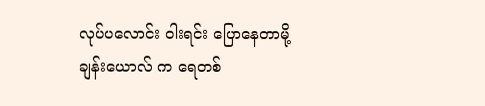လုပ်ပလောင်း ဝါးရင်း ပြောနေတာမို့ ချန်းယောလ် က ရေတစ်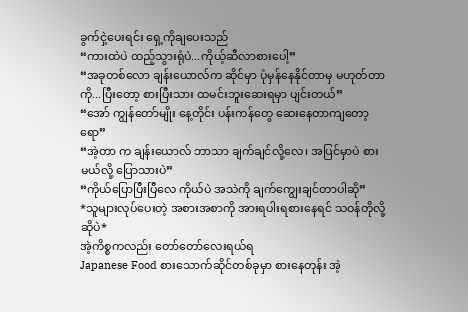ခွက်ငှဲ့ပေးရင်း ရှေ့ကိုချပေးသည်
“ကားထဲပဲ ထည့်သွားရုံပဲ...ကိုယ့်ဆီလာစားပေါ့”
“အခုတစ်လော ချန်းယောလ်က ဆိုင်မှာ ပုံမှန်နေနိုင်တာမှ မဟုတ်တာကို...ပြီးတော့ စားပြီးသား ထမင်းဘူးဆေးရမှာ ပျင်းတယ်”
“အော် ကျွန်တော်မျိုး နေ့တိုင်း ပန်းကန်တွေ ဆေးနေတာကျတော့ရော”
“အဲ့တာ က ချန်းယောလ် ဘာသာ ချက်ချင်လို့လေ၊ အပြင်မှာပဲ စားမယ်လို့ ပြောသားပဲ”
“ကိုယ်ပြောပြီးပြီလေ ကိုယ်ပဲ အသဲကို ချက်ကျွေးချင်တာပါဆို”
*သူများလုပ်ပေးတဲ့ အစားအစာကို အားရပါးရစားနေရင် သဝန်တိုလို့ ဆိုပဲ*
အဲ့ကိစ္စကလည်း တော်တော်လေးရယ်ရ
Japanese Food စားသောက်ဆိုင်တစ်ခုမှာ စားနေတုန်း အဲ့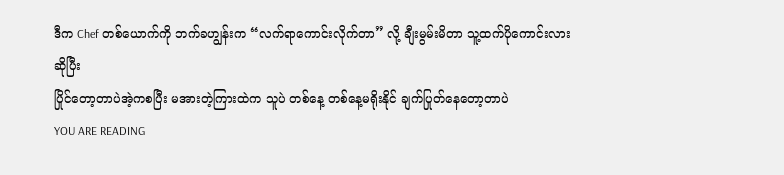ဒီက Chef တစ်ယောက်ကို ဘက်ခဟျွန်းက “လက်ရာကောင်းလိုက်တာ” လို့ ချီးမွမ်းမိတာ သူ့ထက်ပိုကောင်းလားဆိုပြီး
ပြိုင်တော့တာပဲအဲ့ကစပြီး မအားတဲ့ကြားထဲက သူပဲ တစ်နေ့ တစ်နေ့မရိုးနိုင် ချက်ပြုတ်နေတော့တာပဲ
YOU ARE READING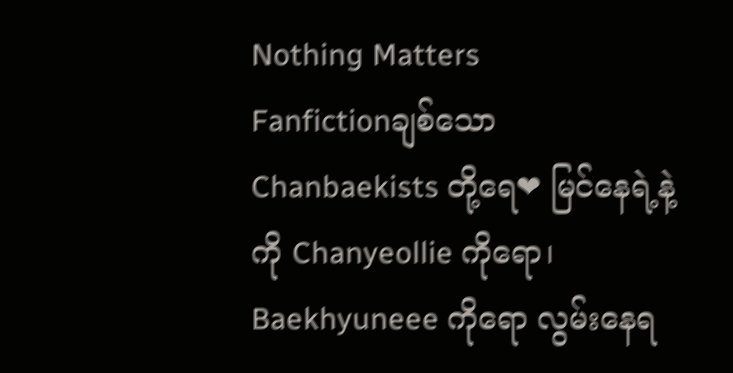Nothing Matters
Fanfictionချစ်သော Chanbaekists တို့ရေ❤ မြင်နေရဲ့နဲ့ကို Chanyeollie ကိုရော၊ Baekhyuneee ကိုရော လွမ်းနေရ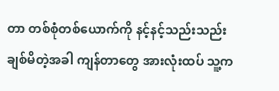တာ တစ်စုံတစ်ယောက်ကို နင့်နင့်သည်းသည်းချစ်မိတဲ့အခါ ကျန်တာတွေ အားလုံးထပ် သူ့က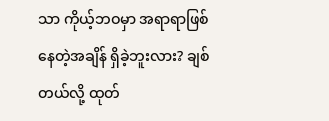သာ ကိုယ့်ဘဝမှာ အရာရာဖြစ်နေတဲ့အချိန် ရှိခဲ့ဘူးလား? ချစ်တယ်လို့ ထုတ်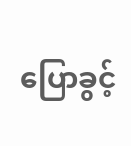ပြောခွင့်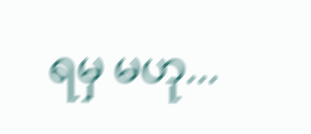ရမှ မဟု...